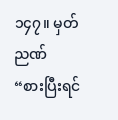၁၄၇။ မှတ်ညဏ်
“စားပြီးရင်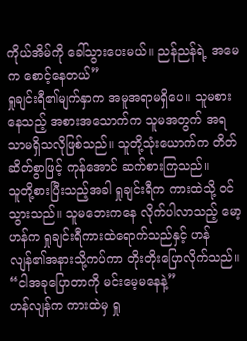ကိုယ်အိမ်ကို ခေါ်သွားပေးမယ်။ ညန်ညန်ရဲ့ အမေက စောင့်နေတယ်”
ရှုချင်းရီ၏မျက်နှာက အမူအရာမရှိပေ။ သူမစားနေသည့် အစားအသောက်က သူမအတွက် အရသာမရှိသလိုဖြစ်သည်။ သူတို့သုံးယောက်က တိတ်ဆိတ်စွာဖြင့် ကုန်အောင် ဆက်စားကြသည်။
သူတို့စားပြီးသည့်အခါ ရှုချင်းရီက ကားထဲသို့ ဝင်သွားသည်။ သူမဘေးကနေ လိုက်ပါလာသည့် မော့ဟန်က ရှုချင်းရီကားထဲရောက်သည်နှင့် ဟန်လျန်၏အနားသို့ကပ်ကာ တိုးတိုးပြောလိုက်သည်။
“ငါအခုပြောတာကို မင်းမေ့မနေနဲ့”
ဟန်လျန်က ကားထဲမှ ရှု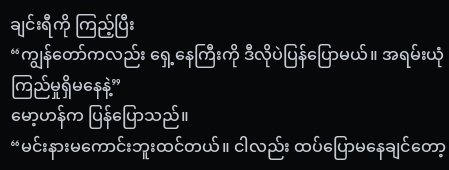ချင်းရီကို ကြည့်ပြီး
“ကျွန်တော်ကလည်း ရှေ့နေကြီးကို ဒီလိုပဲပြန်ပြောမယ်။ အရမ်းယုံကြည်မှုရှိမနေနဲ့”
မော့ဟန်က ပြန်ပြောသည်။
“မင်းနားမကောင်းဘူးထင်တယ်။ ငါလည်း ထပ်ပြောမနေချင်တော့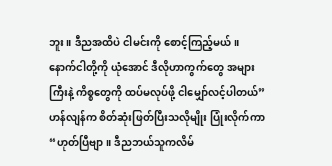ဘူး။ ဒီညအထိပဲ ငါမင်းကို စောင့်ကြည့်မယ်။ နောက်ငါတို့ကို ယုံအောင် ဒီလိုဟာကွက်တွေ အများကြီးနဲ့ ကိစ္စတွေကို ထပ်မလုပ်ဖို့ ငါမျှော်လင့်ပါတယ်”
ဟန်လျန်က စိတ်ဆုံးဖြတ်ပြီးသလိုမျိုး ပြုံးလိုက်ကာ
“ဟုတ်ပြီဗျာ။ ဒီညဘယ်သူကလိမ်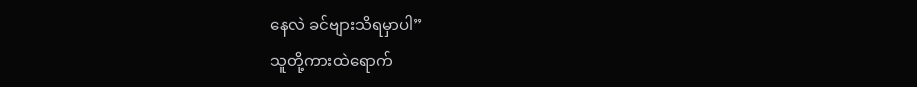နေလဲ ခင်ဗျားသိရမှာပါ”
သူတို့ကားထဲရောက်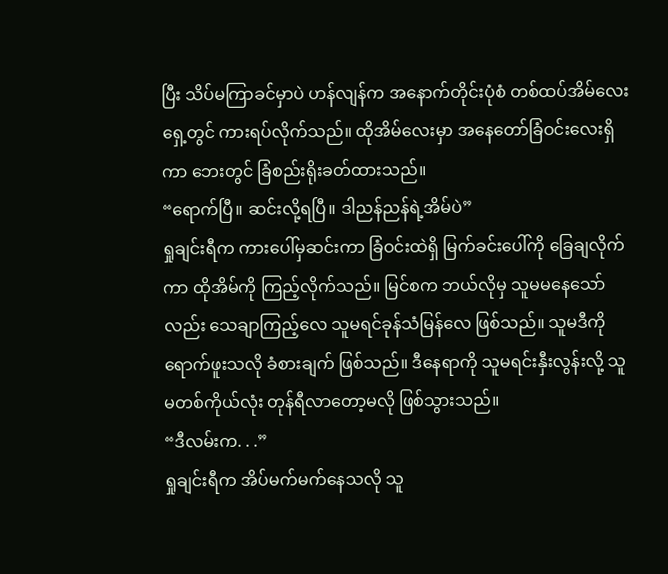ပြီး သိပ်မကြာခင်မှာပဲ ဟန်လျန်က အနောက်တိုင်းပုံစံ တစ်ထပ်အိမ်လေးရှေ့တွင် ကားရပ်လိုက်သည်။ ထိုအိမ်လေးမှာ အနေတော်ခြံဝင်းလေးရှိကာ ဘေးတွင် ခြံစည်းရိုးခတ်ထားသည်။
“ရောက်ပြီ။ ဆင်းလို့ရပြီ။ ဒါညန်ညန်ရဲ့အိမ်ပဲ”
ရှုချင်းရီက ကားပေါ်မှဆင်းကာ ခြံဝင်းထဲရှိ မြက်ခင်းပေါ်ကို ခြေချလိုက်ကာ ထိုအိမ်ကို ကြည့်လိုက်သည်။ မြင်စက ဘယ်လိုမှ သူမမနေသော်လည်း သေချာကြည့်လေ သူမရင်ခုန်သံမြန်လေ ဖြစ်သည်။ သူမဒီကို ရောက်ဖူးသလို ခံစားချက် ဖြစ်သည်။ ဒီနေရာကို သူမရင်းနှီးလွန်းလို့ သူမတစ်ကိုယ်လုံး တုန်ရီလာတော့မလို ဖြစ်သွားသည်။
“ဒီလမ်းက. . .”
ရှုချင်းရီက အိပ်မက်မက်နေသလို သူ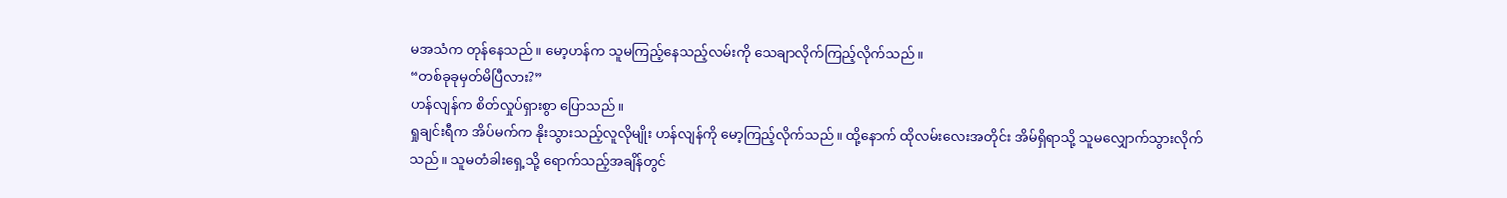မအသံက တုန်နေသည်။ မော့ဟန်က သူမကြည့်နေသည့်လမ်းကို သေချာလိုက်ကြည့်လိုက်သည်။
“တစ်ခုခုမှတ်မိပြီလား?”
ဟန်လျန်က စိတ်လှုပ်ရှားစွာ ပြောသည်။
ရှုချင်းရီက အိပ်မက်က နိုးသွားသည့်လူလိုမျိုး ဟန်လျန်ကို မော့ကြည့်လိုက်သည်။ ထို့နောက် ထိုလမ်းလေးအတိုင်း အိမ်ရှိရာသို့ သူမလျှောက်သွားလိုက်သည်။ သူမတံခါးရှေ့သို့ ရောက်သည့်အချိန်တွင်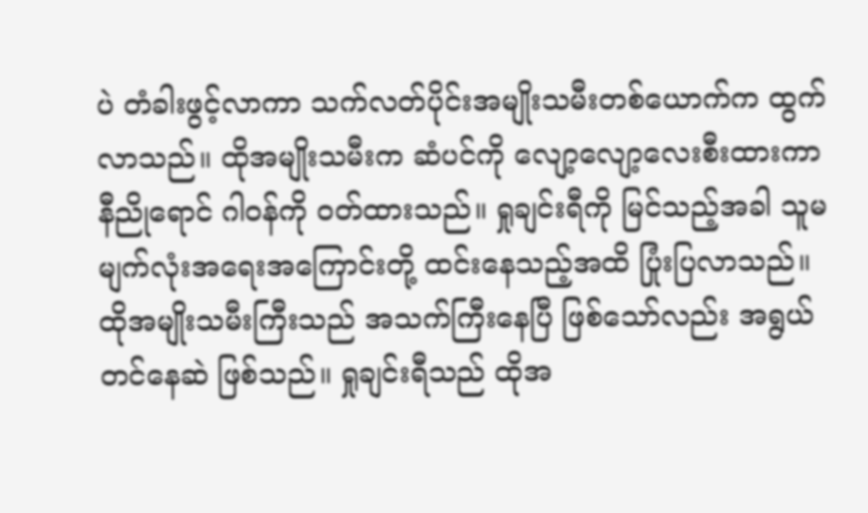ပဲ တံခါးဖွင့်လာကာ သက်လတ်ပိုင်းအမျိုးသမီးတစ်ယောက်က ထွက်လာသည်။ ထိုအမျိုးသမီးက ဆံပင်ကို လျော့လျော့လေးစီးထားကာ နီညိုရောင် ဂါဝန်ကို ဝတ်ထားသည်။ ရှုချင်းရီကို မြင်သည့်အခါ သူမမျက်လုံးအရေးအကြောင်းတို့ ထင်းနေသည့်အထိ ပြုံးပြလာသည်။ ထိုအမျိုးသမီးကြီးသည် အသက်ကြီးနေပြီ ဖြစ်သော်လည်း အရွယ်တင်နေဆဲ ဖြစ်သည်။ ရှုချင်းရီသည် ထိုအ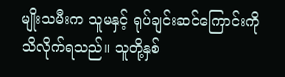မျိုးသမီးက သူမနှင့် ရုပ်ချင်းဆင်ကြောင်းကို သိလိုက်ရသည်။ သူတို့နှစ်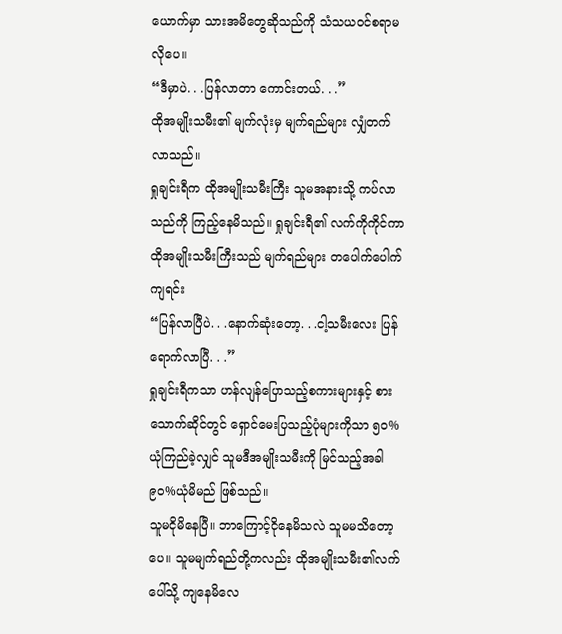ယောက်မှာ သားအမိတွေဆိုသည်ကို သံသယဝင်စရာမလိုပေ။
“ဒီမှာပဲ. . .ပြန်လာတာ ကောင်းတယ်. . .”
ထိုအမျိုးသမီး၏ မျက်လုံးမှ မျက်ရည်များ လျှံတက်လာသည်။
ရှုချင်းရီက ထိုအမျိုးသမီးကြီး သူမအနားသို့ ကပ်လာသည်ကို ကြည့်နေမိသည်။ ရှုချင်းရီ၏ လက်ကိုကိုင်ကာ ထိုအမျိုးသမီးကြီးသည် မျက်ရည်များ တပေါက်ပေါက်ကျရင်း
“ပြန်လာပြီပဲ. . .နောက်ဆုံးတော့. . .ငါ့သမီးလေး ပြန်ရောက်လာပြီ. . .”
ရှုချင်းရီကသာ ဟန်လျန်ပြောသည့်စကားများနှင့် စားသောက်ဆိုင်တွင် ရှောင်မေးပြသည့်ပုံများကိုသာ ၅၀%ယုံကြည်ခဲ့လျှင် သူမဒီအမျိုးသမီးကို မြင်သည့်အခါ ၉၀%ယုံမိမည် ဖြစ်သည်။
သူမငိုမိနေပြီ။ ဘာကြောင့်ငိုနေမိသလဲ သူမမသိတော့ပေ။ သူမမျက်ရည်တို့ကလည်း ထိုအမျိုးသမီး၏လက်ပေါ်သို့ ကျနေမိလေ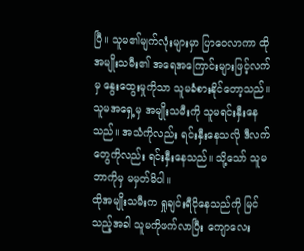ပြီ။ သူမ၏မျက်လုံးများမှာ ပြာဝေလာကာ ထိုအမျိုးသမီး၏ အရေအကြောင်းများဖြင့်လက်မှ နွေးထွေးမှုကိုသာ သူမခံစားနိုင်တော့သည်။ သူမအရှေ့မှ အမျိုးသမီးကို သူမရင်းနှီးနေသည်။ အသံကိုလည်း ရင်းနှီးနေသလို ဒီလက်တွေကိုလည်း ရင်းနှီးနေသည်။ သို့သော် သူမဘာကိုမှ မမှတ်မိပါ။
ထိုအမျိုးသမီးက ရှုချင်းရီငိုနေသည်ကို မြင်သည့်အခါ သူမကိုဖက်လာပြီး ကျောလေး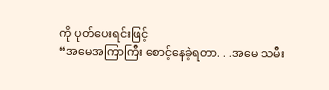ကို ပုတ်ပေးရင်းဖြင့်
“အမေအကြာကြီး စောင့်နေခဲ့ရတာ. . .အမေ သမီး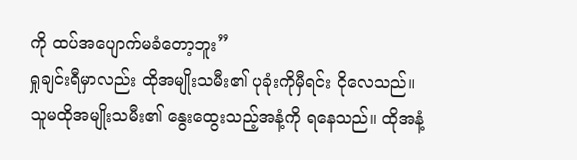ကို ထပ်အပျောက်မခံတော့ဘူး”
ရှုချင်းရီမှာလည်း ထိုအမျိုးသမီး၏ ပုခုံးကိုမှီရင်း ငိုလေသည်။ သူမထိုအမျိုးသမီး၏ နွေးထွေးသည့်အနံ့ကို ရနေသည်။ ထိုအနံ့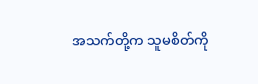အသက်တို့က သူမစိတ်ကို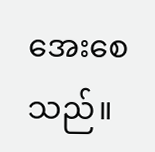အေးစေသည်။